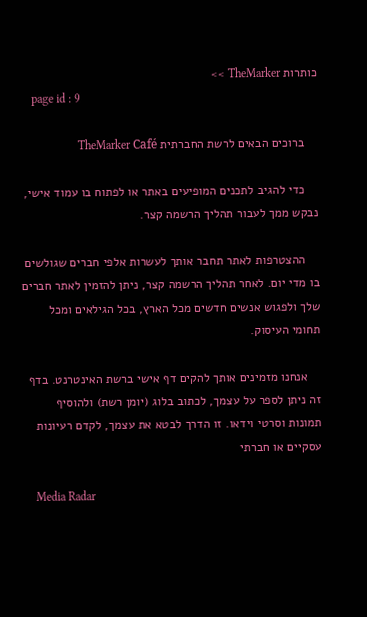כותרות TheMarker >>
    page id : 9

    ברוכים הבאים לרשת החברתית TheMarker Café

    כדי להגיב לתכנים המופיעים באתר או לפתוח בו עמוד אישי, נבקש ממך לעבור תהליך הרשמה קצר.

    ההצטרפות לאתר תחבר אותך לעשרות אלפי חברים שגולשים בו מדי יום. לאחר תהליך הרשמה קצר, ניתן להזמין לאתר חברים שלך ולפגוש אנשים חדשים מכל הארץ, בכל הגילאים ומכל תחומי העיסוק.

    אנחנו מזמינים אותך להקים דף אישי ברשת האינטרנט. בדף זה ניתן לספר על עצמך, לכתוב בלוג (יומן רשת) ולהוסיף תמונות וסרטי וידאו. זו הדרך לבטא את עצמך, לקדם רעיונות עסקיים או חברתי

    Media Radar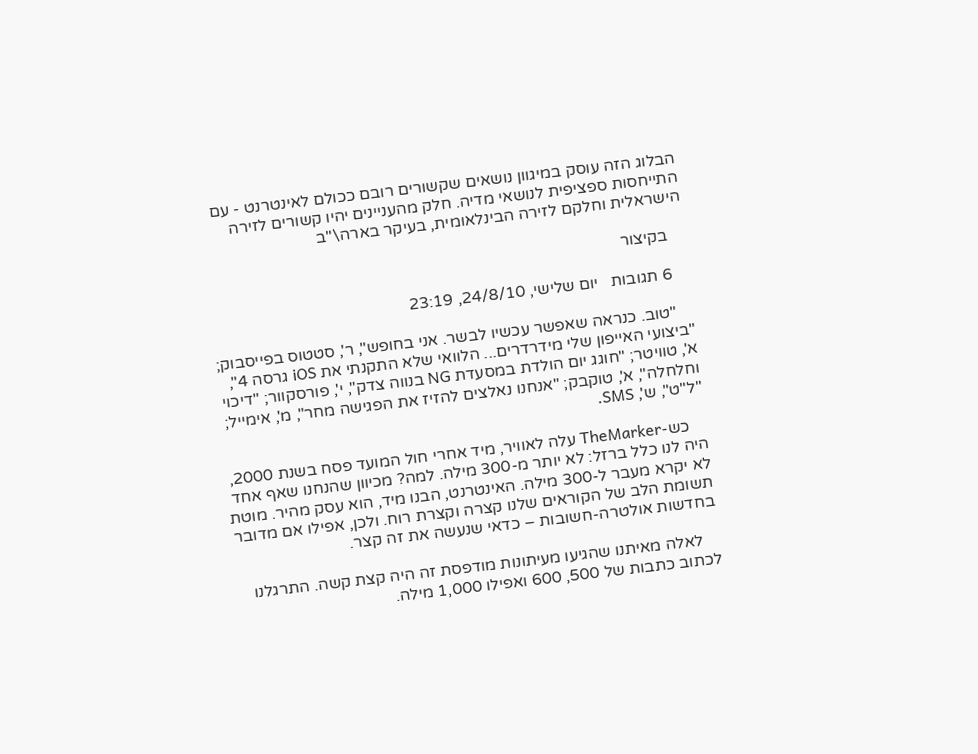הבלוג הזה עוסק במיגוון נושאים שקשורים רובם ככולם לאינטרנט - עם התייחסות ספציפית לנושאי מדיה. חלק מהעניינים יהיו קשורים לזירה הישראלית וחלקם לזירה הבינלאומית, בעיקר בארה\"ב

    בקיצור

    6 תגובות   יום שלישי, 24/8/10, 23:19

    "טוב. כנראה שאפשר עכשיו לבשר. אני בחופש", ר', סטטוס בפייסבוק; "ביצועי האייפון שלי מידרדרים... הלוואי שלא התקנתי את iOS גרסה 4", א', טוויטר; "חוגג יום הולדת במסעדת NG בנווה צדק", י', פורסקוור; "דיכוי וחלחלה", א', טוקבק; "אנחנו נאלצים להזיז את הפגישה מחר", מ', אימייל; "ל"ט", ש', SMS.

    כש-TheMarker עלה לאוויר, מיד אחרי חול המועד פסח בשנת 2000, היה לנו כלל ברזל: לא יותר מ-300 מילה. למה? מכיוון שהנחנו שאף אחד לא יקרא מעבר ל-300 מילה. האינטרנט, הבנו מיד, הוא עסק מהיר. מוטת תשומת הלב של הקוראים שלנו קצרה וקצרת רוח. ולכן, אפילו אם מדובר בחדשות אולטרה-חשובות – כדאי שנעשה את זה קצר.

    לאלה מאיתנו שהגיעו מעיתונות מודפסת זה היה קצת קשה. התרגלנו לכתוב כתבות של 500, 600 ואפילו 1,000 מילה.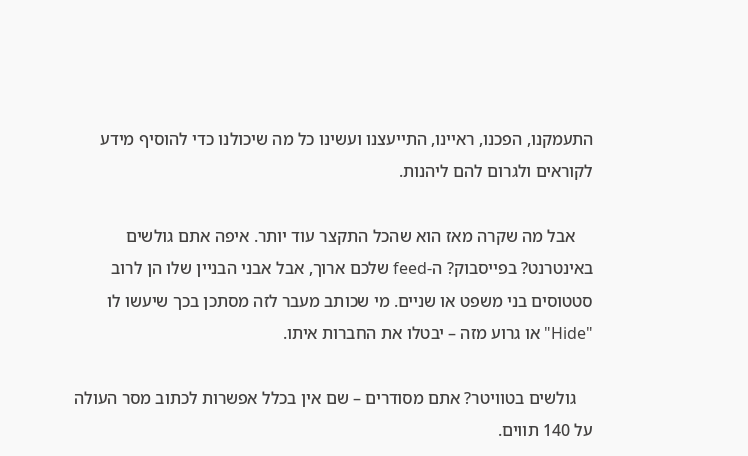התעמקנו, הפכנו, ראיינו, התייעצנו ועשינו כל מה שיכולנו כדי להוסיף מידע לקוראים ולגרום להם ליהנות.

    אבל מה שקרה מאז הוא שהכל התקצר עוד יותר. איפה אתם גולשים באינטרנט? בפייסבוק? ה-feed שלכם ארוך, אבל אבני הבניין שלו הן לרוב סטטוסים בני משפט או שניים. מי שכותב מעבר לזה מסתכן בכך שיעשו לו "Hide" או גרוע מזה – יבטלו את החברות איתו.

    גולשים בטוויטר? אתם מסודרים – שם אין בכלל אפשרות לכתוב מסר העולה על 140 תווים.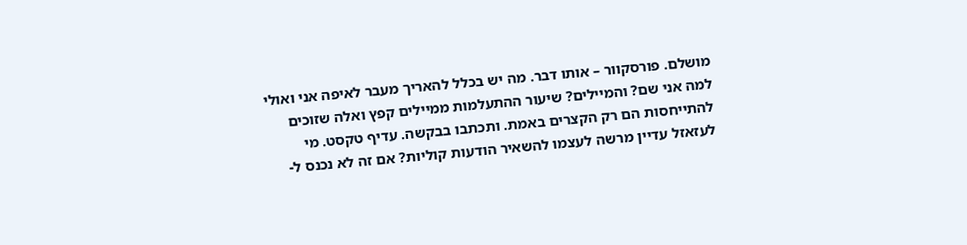מושלם. פורסקוור – אותו דבר. מה יש בכלל להאריך מעבר לאיפה אני ואולי למה אני שם? והמיילים? שיעור ההתעלמות ממיילים קפץ ואלה שזוכים להתייחסות הם רק הקצרים באמת. ותכתבו בבקשה. עדיף טקסט. מי לעזאזל עדיין מרשה לעצמו להשאיר הודעות קוליות? אם זה לא נכנס ל-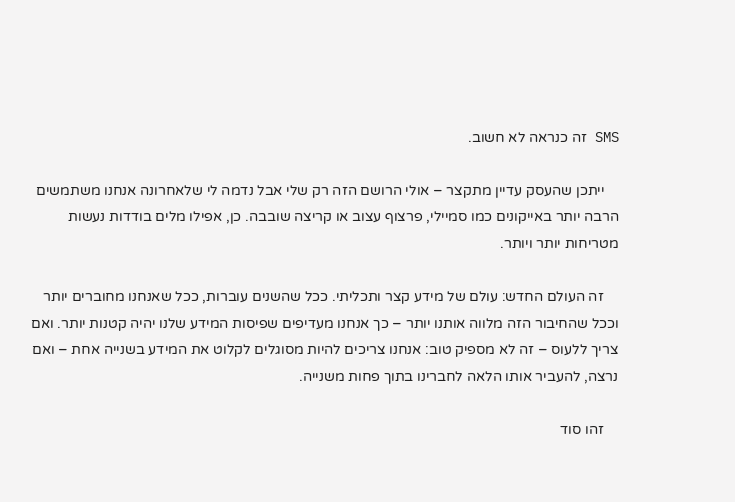SMS זה כנראה לא חשוב.

    ייתכן שהעסק עדיין מתקצר – אולי הרושם הזה רק שלי אבל נדמה לי שלאחרונה אנחנו משתמשים הרבה יותר באייקונים כמו סמיילי, פרצוף עצוב או קריצה שובבה. כן, אפילו מלים בודדות נעשות מטריחות יותר ויותר.

    זה העולם החדש: עולם של מידע קצר ותכליתי. ככל שהשנים עוברות, ככל שאנחנו מחוברים יותר וככל שהחיבור הזה מלווה אותנו יותר – כך אנחנו מעדיפים שפיסות המידע שלנו יהיה קטנות יותר. ואם צריך ללעוס – זה לא מספיק טוב: אנחנו צריכים להיות מסוגלים לקלוט את המידע בשנייה אחת – ואם נרצה, להעביר אותו הלאה לחברינו בתוך פחות משנייה.

    זהו סוד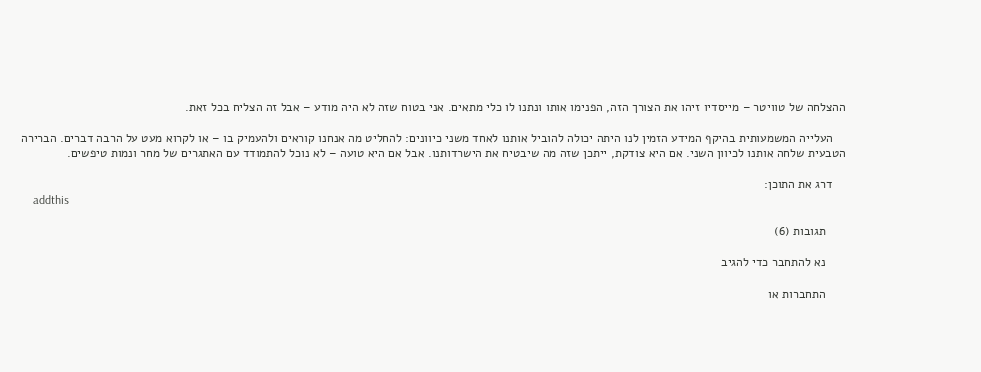ההצלחה של טוויטר – מייסדיו זיהו את הצורך הזה, הפנימו אותו ונתנו לו כלי מתאים. אני בטוח שזה לא היה מודע – אבל זה הצליח בכל זאת.

    העלייה המשמעותית בהיקף המידע הזמין לנו היתה יכולה להוביל אותנו לאחד משני כיוונים: להחליט מה אנחנו קוראים ולהעמיק בו – או לקרוא מעט על הרבה דברים. הברירה הטבעית שלחה אותנו לכיוון השני. אם היא צודקת, ייתכן שזה מה שיבטיח את הישרדותנו. אבל אם היא טועה – לא נוכל להתמודד עם האתגרים של מחר ונמות טיפשים.

    דרג את התוכן:
    addthis

      תגובות (6)

      נא להתחבר כדי להגיב

      התחברות או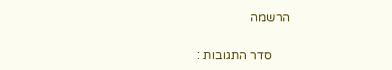הרשמה

      סדר התגובות :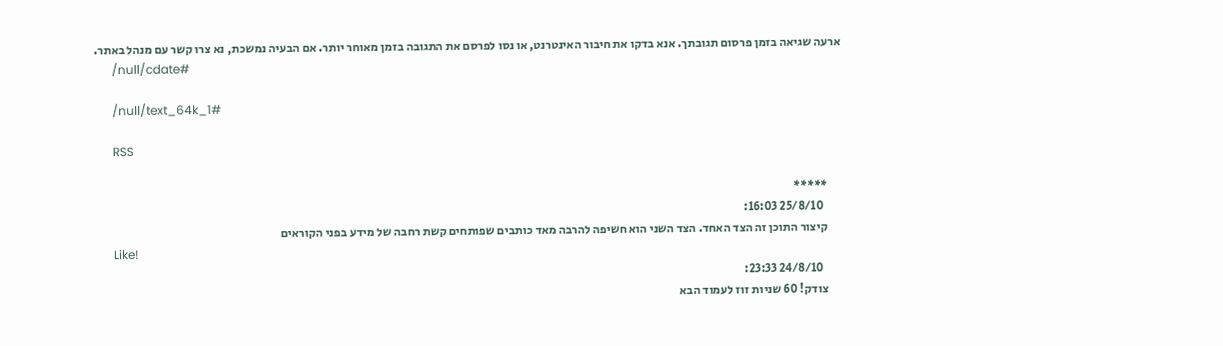ארעה שגיאה בזמן פרסום תגובתך. אנא בדקו את חיבור האינטרנט, או נסו לפרסם את התגובה בזמן מאוחר יותר. אם הבעיה נמשכת, נא צרו קשר עם מנהל באתר.
      /null/cdate#

      /null/text_64k_1#

      RSS

      *****
        25/8/10 16:03:
      קיצור התוכן זה הצד האחד. הצד השני הוא חשיפה להרבה מאד כותבים שפותחים קשת רחבה של מידע בפני הקוראים
      Like!
        24/8/10 23:33:
      צודק! 60 שניות זוז לעמוד הבא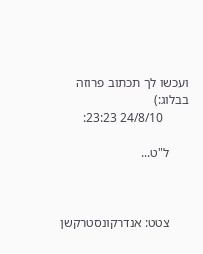ועכשו לך תכתוב פרוזה בבלוג:)
        24/8/10 23:23:

      ל"ט...



      צטט: אנדרקונסטרקשן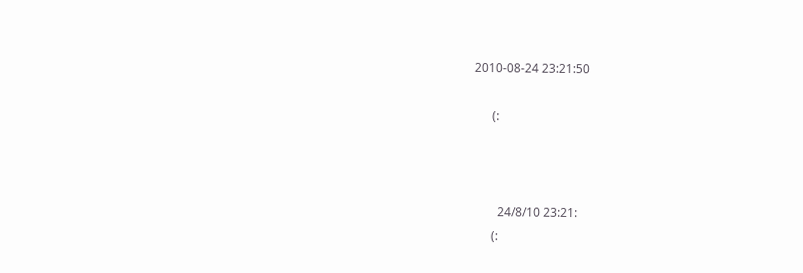2010-08-24 23:21:50

      (:



        24/8/10 23:21:
      (: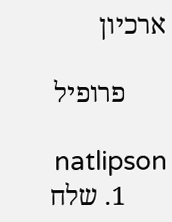ארכיון

      פרופיל

      natlipson
      1. שלח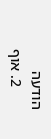הודעה
      2. אוף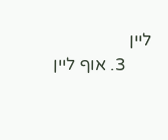ליין
      3. אוף ליין